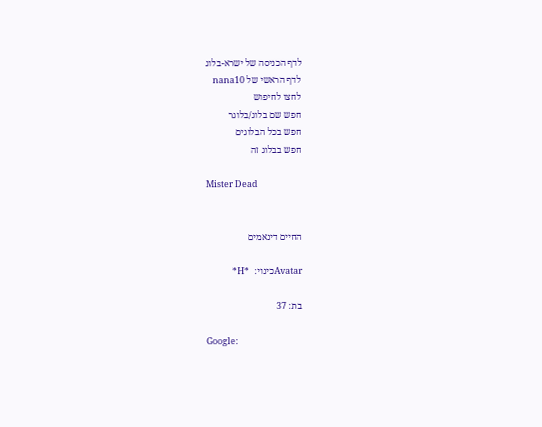לדף הכניסה של ישרא-בלוג
לדף הראשי של nana10
לחצו לחיפוש
חפש שם בלוג/בלוגר
חפש בכל הבלוגים
חפש בבלוג זה

Mister Dead


החיים דינאמים

Avatarכינוי:  *H*

בת: 37

Google: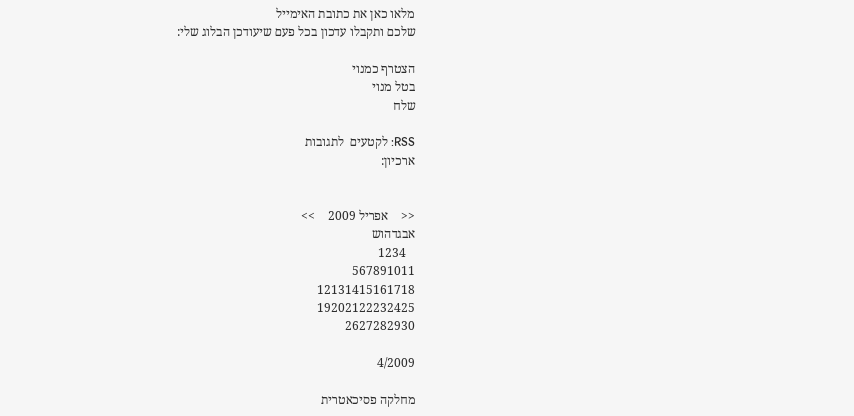מלאו כאן את כתובת האימייל
שלכם ותקבלו עדכון בכל פעם שיעודכן הבלוג שלי:

הצטרף כמנוי
בטל מנוי
שלח

RSS: לקטעים  לתגובות
ארכיון:


<<    אפריל 2009    >>
אבגדהוש
   1234
567891011
12131415161718
19202122232425
2627282930

4/2009

מחלקה פסיכאטרית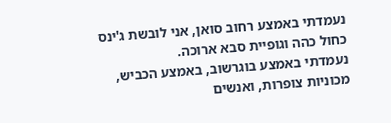נעמדתי באמצע רחוב סואן, אני לובשת ג'ינס כחול כהה וגופיית סבא ארוכה.
נעמדתי באמצע בוגרשוב, באמצע הכביש, מכוניות צופרות, ואנשים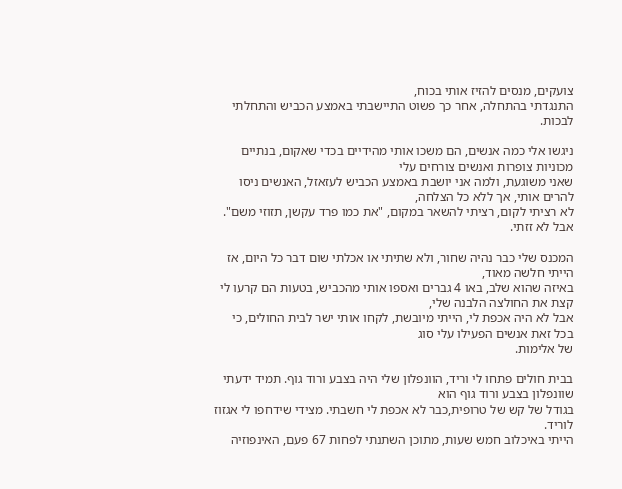צועקים, מנסים להזיז אותי בכוח,
התנגדתי בהתחלה, אחר כך פשוט התיישבתי באמצע הכביש והתחלתי לבכות.

ניגשו אלי כמה אנשים, הם משכו אותי מהידיים בכדי שאקום, בנתיים מכוניות צופרות ואנשים צורחים עלי
שאני משוגעת, ולמה אני יושבת באמצע הכביש לעזאזל, האנשים ניסו להרים אותי, אך ללא כל הצלחה,
לא רציתי לקום, רציתי להשאר במקום, "את כמו פרד עקשן, תזוזי משם". אבל לא זזתי.

המכנס שלי כבר נהיה שחור, ולא שתיתי או אכלתי שום דבר כל היום, אז הייתי חלשה מאוד,
באיזה שהוא שלב, באו 4 גברים ואספו אותי מהכביש, בטעות הם קרעו לי קצת את החולצה הלבנה שלי,
אבל לא היה אכפת לי, הייתי מיובשת, לקחו אותי ישר לבית החולים, כי בכל זאת אנשים הפעילו עלי סוג
של אלימות.

בבית חולים פתחו לי וריד, הוונפלון שלי היה בצבע ורוד גוף. תמיד ידעתי שוונפלון בצבע ורוד גוף הוא
בגודל של קש של טרופית,כבר לא אכפת לי חשבתי. מצידי שידחפו לי אגזוז לוריד.
הייתי באיכלוב חמש שעות, מתוכן השתנתי לפחות 67 פעם, האינפוזיה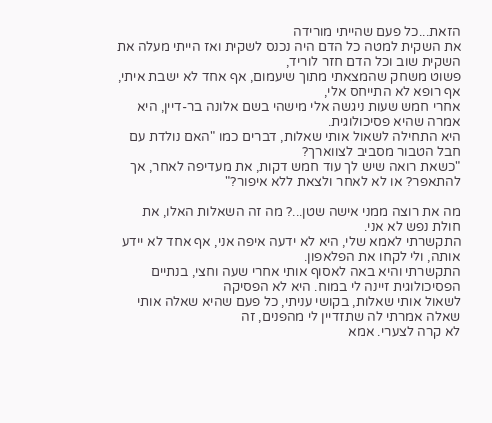הזאת...כל פעם שהייתי מורידה
את השקית למטה כל הדם היה נכנס לשקית ואז הייתי מעלה את השקית שוב וכל הדם חזר לוריד,
פשוט משחק שהמצאתי מתוך שיעמום, אף אחד לא ישבת איתי, אף רופא לא התייחס אלי,
אחרי חמש שעות ניגשה אלי מישהי בשם אלונה בר-דיין, היא אמרה שהיא פסיכולוגית.
היא התחילה לשאול אותי שאלות, דברים כמו "האם נולדת עם חבל הטבור מסביב לצווארך?
"כשאת רואה שיש לך עוד חמש דקות, את מעדיפה לאחר, אך להתאפר? או לא לאחר ולצאת ללא איפור?"

מה את רוצה ממני אישה שטן...? מה זה השאלות האלו, את חולת נפש לא אני.
התקשרתי לאמא שלי, היא לא ידעה איפה אני, אף אחד לא יידע אותה, ולי לקחו את הפלאפון.
התקשרתי והיא באה לאסוף אותי אחרי שעה וחצי, בנתיים הפסיכולוגית זיינה לי במוח. היא לא הפסיקה
לשאול אותי שאלות, בקושי עניתי, כל פעם שהיא שאלה אותי שאלה אמרתי לה שתזדיין לי מהפנים, זה
לא קרה לצערי. אמא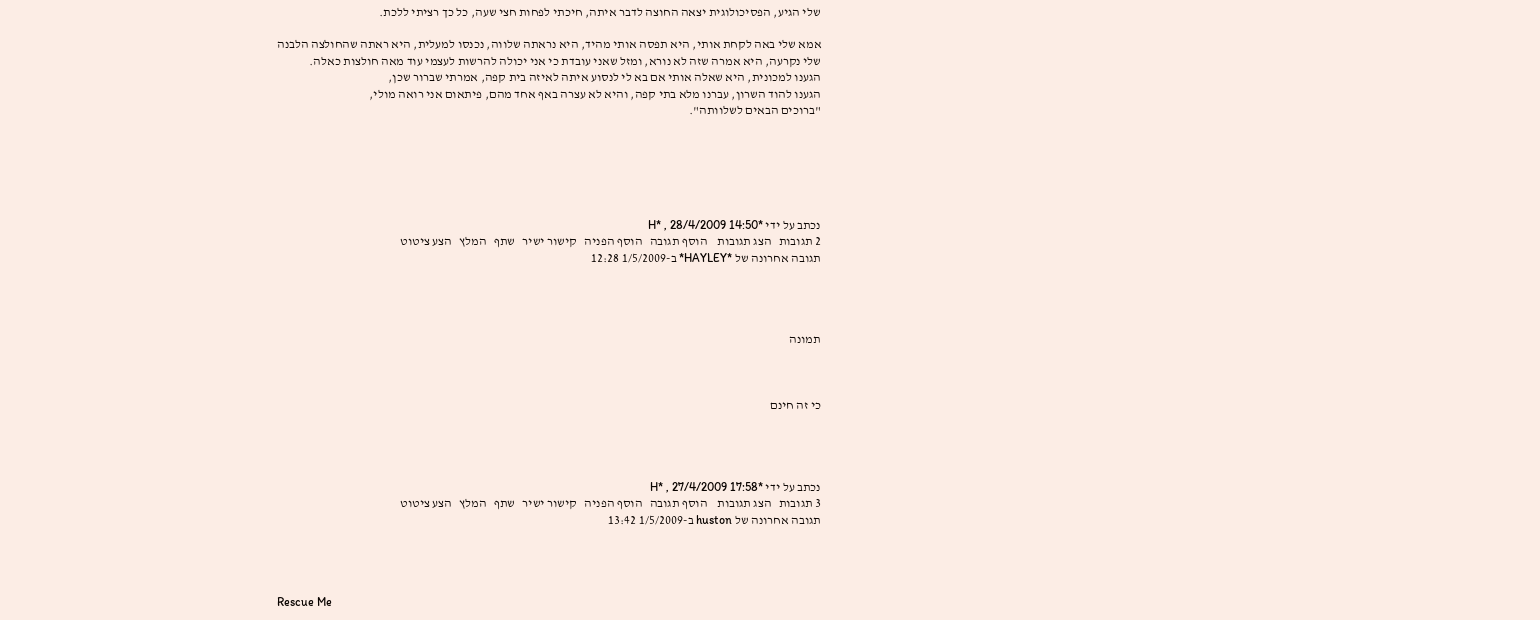שלי הגיע, הפסיכולוגית יצאה החוצה לדבר איתה, חיכתי לפחות חצי שעה, כל כך רציתי ללכת.

אמא שלי באה לקחת אותי, היא תפסה אותי מהיד, היא נראתה שלווה, נכנסו למעלית, היא ראתה שהחולצה הלבנה
שלי נקרעה, היא אמרה שזה לא נורא, ומזל שאני עובדת כי אני יכולה להרשות לעצמי עוד מאה חולצות כאלה.
הגענו למכונית, היא שאלה אותי אם בא לי לנסוע איתה לאיזה בית קפה, אמרתי שברור שכן,
הגענו להוד השרון, עברנו מלא בתי קפה, והיא לא עצרה באף אחד מהם, פיתאום אני רואה מולי,
"ברוכים הבאים לשלוותה".






נכתב על ידי *H* , 28/4/2009 14:50
2 תגובות   הצג תגובות    הוסף תגובה   הוסף הפניה   קישור ישיר   שתף   המלץ   הצע ציטוט
תגובה אחרונה של *HAYLEY* ב-1/5/2009 12:28




תמונה



כי זה חינם




נכתב על ידי *H* , 27/4/2009 17:58
3 תגובות   הצג תגובות    הוסף תגובה   הוסף הפניה   קישור ישיר   שתף   המלץ   הצע ציטוט
תגובה אחרונה של huston ב-1/5/2009 13:42




Rescue Me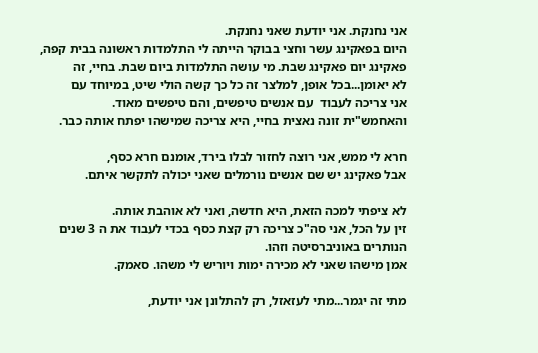אני נחנקת. אני יודעת שאני נחנקת.
היום בפאקינג עשר וחצי בבוקר הייתה לי התלמדות ראשונה בבית קפה,
פאקינג יום פאקינג שבת. מי עושה התלמדות ביום שבת. בחיי, זה
לא יאומן...בכל אופן, למלצר זה כל כך קשה הולי שיט, במיוחד עם
אני צריכה לעבוד  עם אנשים טיפשים, והם טיפשים מאוד.
והאחמש"ית זונה נאצית בחיי, היא צריכה שמישהו יפתח אותה כבר.

חרא לי ממש, אני רוצה לחזור לבלו בירד, אומנם חרא כסף,
אבל פאקינג יש שם אנשים נורמלים שאני יכולה לתקשר איתם.

לא ציפתי למכה הזאת, היא חדשה, ואני לא אוהבת אותה.
זין על הכל, אני סה"כ צריכה רק קצת כסף בכדי לעבוד את ה 3 שנים הנותרים באוניברסיטה וזהו.
אמן מישהו שאני לא מכירה ימות ויוריש לי משהו. סאמק.

מתי זה יגמר...מתי לעזאזל, רק להתלונן אני יודעת,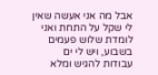אבל מה אני אעשה שאין לי שקל על התחת ואני לומדת שלוש פעמים
בשבוע, ויש לי ים עבודות להגיש ומלא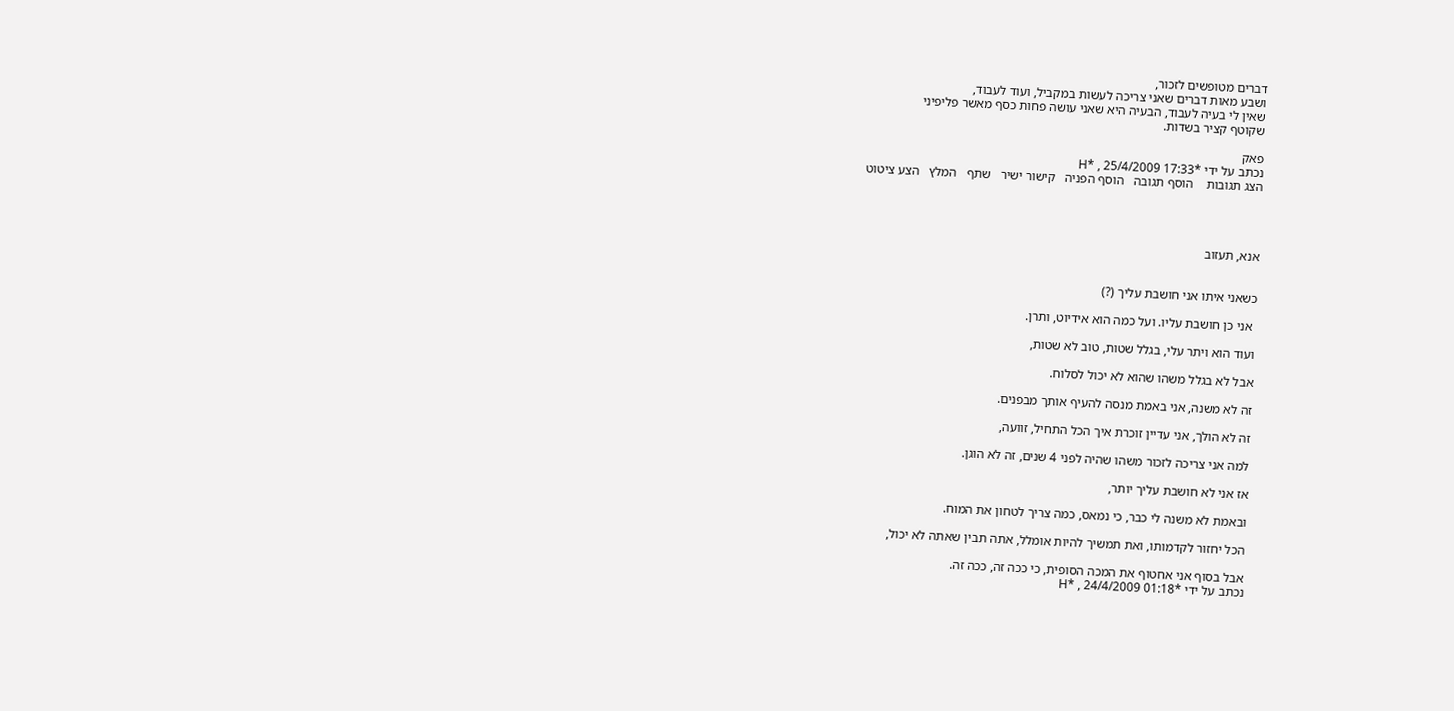דברים מטופשים לזכור,
ושבע מאות דברים שאני צריכה לעשות במקביל, ועוד לעבוד,
שאין לי בעיה לעבוד, הבעיה היא שאני עושה פחות כסף מאשר פליפיני
שקוטף קציר בשדות.

פאק
נכתב על ידי *H* , 25/4/2009 17:33
הצג תגובות    הוסף תגובה   הוסף הפניה   קישור ישיר   שתף   המלץ   הצע ציטוט




אנא, תעזוב


כשאני איתו אני חושבת עליך (?)

 אני כן חושבת עליו. ועל כמה הוא אידיוט, ותרן.

ועוד הוא ויתר עלי, בגלל שטות, טוב לא שטות,

אבל לא בגלל משהו שהוא לא יכול לסלוח.

זה לא משנה, אני באמת מנסה להעיף אותך מבפנים.

זה לא הולך, אני עדיין זוכרת איך הכל התחיל, זוועה,

למה אני צריכה לזכור משהו שהיה לפני 4 שנים, זה לא הוגן.

אז אני לא חושבת עליך יותר,

ובאמת לא משנה לי כבר, כי נמאס, כמה צריך לטחון את המוח.

הכל יחזור לקדמותו, ואת תמשיך להיות אומלל, אתה תבין שאתה לא יכול,

אבל בסוף אני אחטוף את המכה הסופית, כי ככה זה, ככה זה.
נכתב על ידי *H* , 24/4/2009 01:18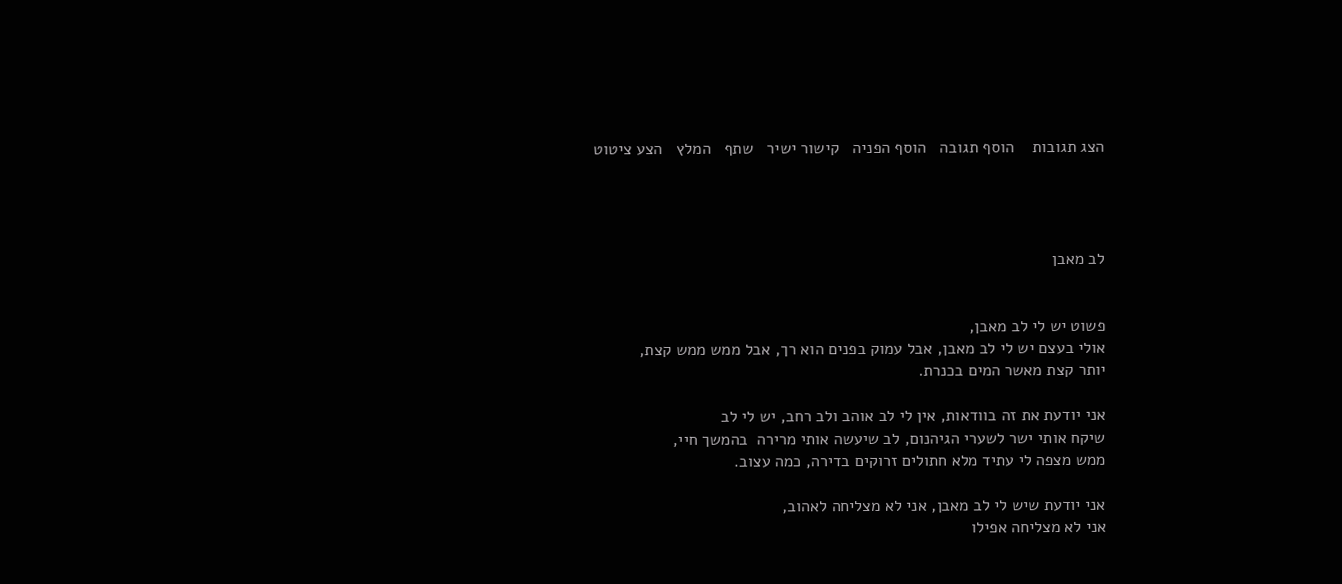הצג תגובות    הוסף תגובה   הוסף הפניה   קישור ישיר   שתף   המלץ   הצע ציטוט




לב מאבן


פשוט יש לי לב מאבן,
אולי בעצם יש לי לב מאבן, אבל עמוק בפנים הוא רך, אבל ממש ממש קצת,
יותר קצת מאשר המים בכנרת.

אני יודעת את זה בוודאות, אין לי לב אוהב ולב רחב, יש לי לב
שיקח אותי ישר לשערי הגיהנום, לב שיעשה אותי מרירה  בהמשך חיי,
ממש מצפה לי עתיד מלא חתולים זרוקים בדירה, כמה עצוב.

אני יודעת שיש לי לב מאבן, אני לא מצליחה לאהוב,
אני לא מצליחה אפילו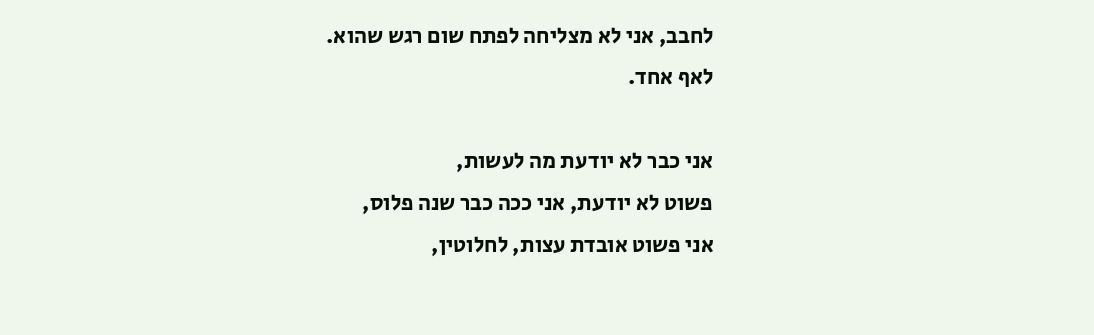לחבב, אני לא מצליחה לפתח שום רגש שהוא.
לאף אחד.

אני כבר לא יודעת מה לעשות,
פשוט לא יודעת, אני ככה כבר שנה פלוס,
אני פשוט אובדת עצות, לחלוטין,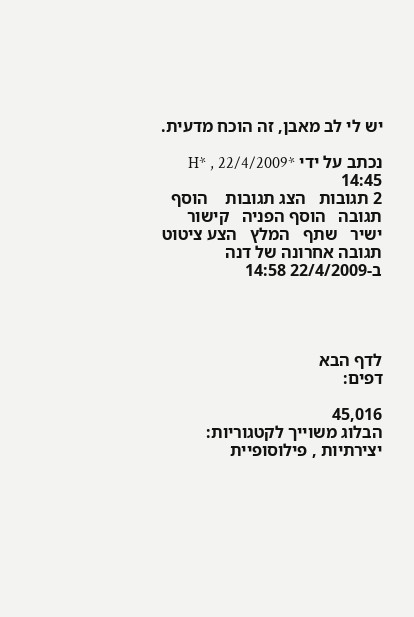יש לי לב מאבן, זה הוכח מדעית.

נכתב על ידי *H* , 22/4/2009 14:45
2 תגובות   הצג תגובות    הוסף תגובה   הוסף הפניה   קישור ישיר   שתף   המלץ   הצע ציטוט
תגובה אחרונה של דנה ב-22/4/2009 14:58




לדף הבא
דפים:

45,016
הבלוג משוייך לקטגוריות: יצירתיות , פילוסופיית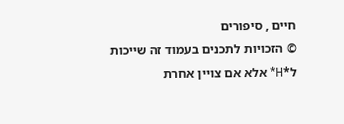חיים , סיפורים
© הזכויות לתכנים בעמוד זה שייכות ל*H* אלא אם צויין אחרת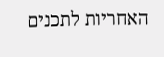האחריות לתכנים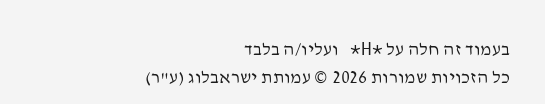בעמוד זה חלה על *H* ועליו/ה בלבד
כל הזכויות שמורות 2026 © עמותת ישראבלוג (ע"ר)